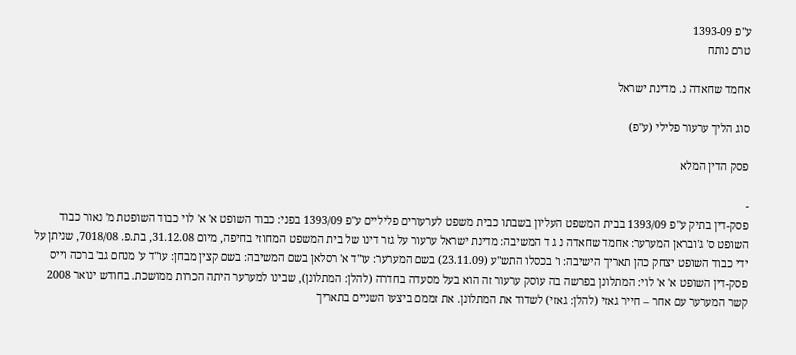ע"פ 1393-09
טרם נותח

אחמד שחאדה נ. מדינת ישראל

סוג הליך ערעור פלילי (ע"פ)

פסק הדין המלא

-
פסק-דין בתיק ע"פ 1393/09 בבית המשפט העליון בשבתו כבית משפט לערעורים פליליים ע"פ 1393/09 בפני: כבוד השופט א' א' לוי כבוד השופטת מ' נאור כבוד השופט ס' ג'ובראן המערער: אחמד שחאדה נ ג ד המשיבה: מדינת ישראל ערעור על גזר דינו של בית המשפט המחוזי בחיפה, מיום 31.12.08, בת.פ. 7018/08, שניתן על ידי כבוד השופט יצחק כהן תאריך הישיבה: ו' בכסלו התש"ע (23.11.09) בשם המערער: עו"ד א' רסלאן בשם המשיבה: בשם קצין מבחן: עו"ד ע' מנחם גב' ברכה וייס פסק-דין השופט א' א' לוי: המתלונן בפרשה בה עוסק ערעור זה הוא בעל מסעדה בחדרה (להלן: המתלונן), שבינו למערער היתה הכרות ממושכת. בחודש ינואר 2008 קשר המערער עם אחר – חייר גאזי (להלן: גאזי) לשדוד את המתלונן. את זממם ביצעו השניים בתאריך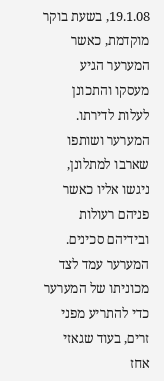19.1.08, בשעת בוקר מוקדמת, כאשר המערער הגיע מעסקו והתכונן לעלות לדירתו. המערער ושותפו שארבו למתלונן, ניגשו אליו כאשר פניהם רעולות ובידיהם סכינים. המערער עמד לצד מכוניתו של המערער כדי להתריע מפני זרים, בעוד שגאזי אחז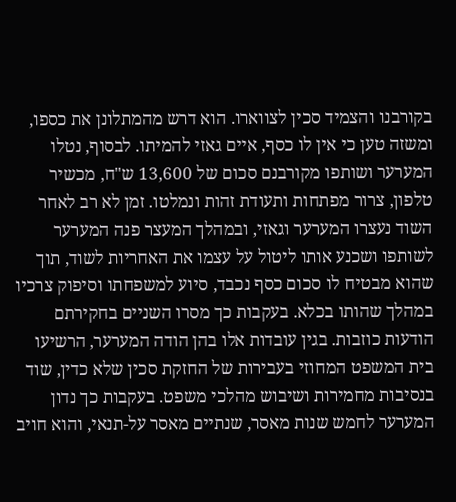בקורבנו והצמיד סכין לצווארו. הוא דרש מהמתלונן את כספו, ומשזה טען כי אין לו כסף, איים גאזי להמיתו. לבסוף, נטלו המערער ושותפו מקורבנם סכום של 13,600 ש"ח, מכשיר טלפון, צרור מפתחות ותעודת זהות ונמלטו. זמן לא רב לאחר השוד נעצרו המערער וגאזי, ובמהלך המעצר פנה המערער לשותפו ושכנע אותו ליטול על עצמו את האחריות לשוד, תוך שהוא מבטיח לו סכום כסף נכבד, סיוע למשפחתו וסיפוק צרכיו במהלך שהותו בכלא. בעקבות כך מסרו השניים בחקירתם הודעות כוזבות. בגין עובדות אלו בהן הודה המערער, הרשיעו בית המשפט המחוזי בעבירות של החזקת סכין שלא כדין, שוד בנסיבות מחמירות ושיבוש מהלכי משפט. בעקבות כך נדון המערער לחמש שנות מאסר, שנתיים מאסר על-תנאי, והוא חויב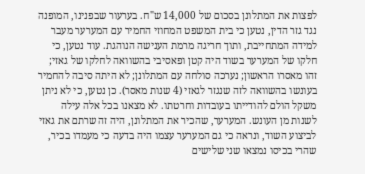לפצות את המתלונן בסכום של 14,000 ש"ח. בערעור שבפנינו, המופנה נגד גזר הדין, נטען כי בית המשפט המחוזי החמיר עם המערער מעבר למידה המתחייבת, ותוך חריגה מרמת הענישה הנוהגת. עוד נטען, כי חלקו של המערער בשוד היה קטן ופאסיבי בהשוואה לחלקו של גאזי; זהו מאסרו הראשון; נערכה סולחה עם המתלונן; לא היתה סיבה להחמיר בעונשו בהשוואה לזה שנגזר לגאזי (4 שנות מאסר). כן נטען, כי לא ניתן משקל הולם להודייתו בעובדות וחרטתו. לא מצאנו בכל אלה עילה לשנות מן העונש. המערער, שהכיר את המתלונן, היה זה שרתם את גאזי לביצוע השוד, ונראה כי גם המערער עצמו היה בדעה כי מעמדו בכיר, שהרי בכיסו נמצאו שני שלישים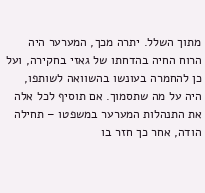מתוך השלל. יתרה מכך, המערער היה הרוח החיה בהדחתו של גאזי בחקירה, ועל כן להחמרה בעונשו בהשוואה לשותפו, היה על מה שתסמוך. אם תוסיף לכל אלה את התנהלות המערער במשפטו – תחילה הודה, אחר כך חזר בו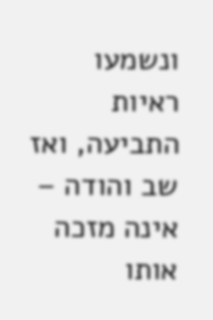ונשמעו ראיות התביעה, ואז שב והודה – אינה מזכה אותו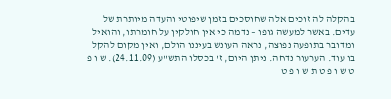בהקלה לה זוכים אלה שחוסכים בזמן שיפוטי והעדה מיותרת של עדים. באשר למעשה גופו – נדמה כי אין חולקין על חומרתו, והואיל ומדובר בתופעה נפוצה, נראה העונש בעיננו הולם, ואין מקום להקל בו עוד. הערעור נדחה. ניתן היום, ז' בכסלו התש"ע (24.11.09). ש ו פ ט ש ו פ ט ת ש ו פ ט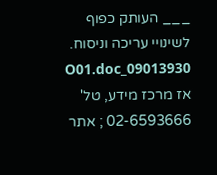___ העותק כפוף לשינויי עריכה וניסוח. 09013930_O01.doc אז מרכז מידע, טל' 02-6593666 ; אתר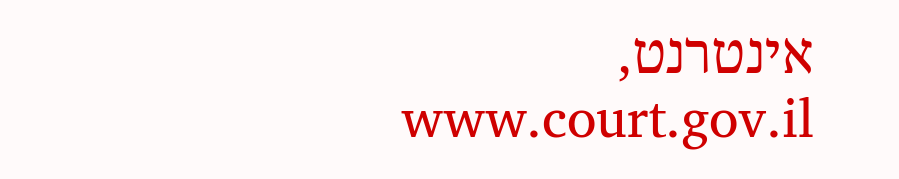אינטרנט, www.court.gov.il